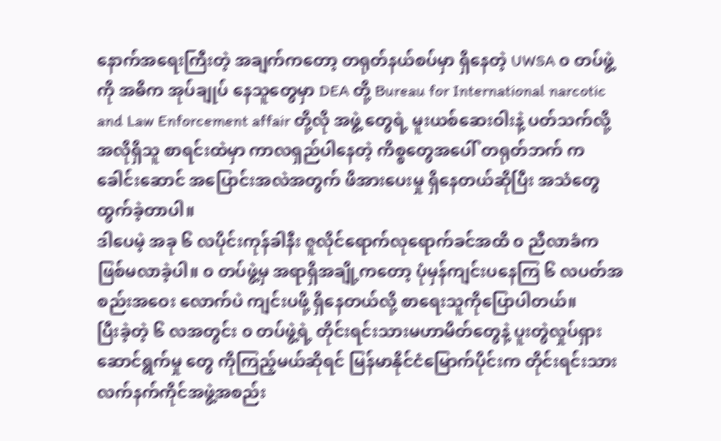နောက်အရေးကြီးတဲ့ အချက်ကတော့ တရုတ်နယ်စပ်မှာ ရှိနေတဲ့ UWSA ၀ တပ်ဖွဲ့ကို အဓိက အုပ်ချုပ် နေသူတွေမှာ DEA တို့ Bureau for International narcotic and Law Enforcement affair တို့လို အဖွဲ့ တွေရဲ့ မူးယစ်ဆေးဝါးနဲ့ ပတ်သက်လို့အလိုရှိသူ စာရင်းထဲမှာ ကာလရှည်ပါနေတဲ့ ကိစ္စတွေအပေါ် တရုတ်ဘက် က ခေါင်းဆောင် အပြောင်းအလဲအတွက် ဖိအားပေးမှု ရှိနေတယ်ဆိုပြီး အသံတွေထွက်ခဲ့တာပါ။
ဒါပေမဲ့ အခု ၆ လပိုင်းကုန်ခါနီး ဇူလိုင်ရောက်လုရောက်ခင်အထိ ၀ ညီလာခံက ဖြစ်မလာခဲ့ပါ။ ၀ တပ်ဖွဲ့မှ အရာရှိအချို့ကတော့ ပုံမှန်ကျင်းပနေကြ ၆ လပတ်အစည်းအဝေး လောက်ပဲ ကျင်းပဖို့ ရှိနေတယ်လို့ စာရေးသူကိုပြောပါတယ်။
ပြီးခဲ့တဲ့ ၆ လအတွင်း ၀ တပ်ဖွဲ့ရဲ့ တိုင်းရင်းသားမဟာမိတ်တွေနဲ့ ပူးတွဲလှုပ်ရှားဆောင်ရွက်မှု တွေ ကိုကြည့်မယ်ဆိုရင် မြန်မာနိုင်ငံမြောက်ပိုင်းက တိုင်းရင်းသားလက်နက်ကိုင်အဖွဲ့အစည်း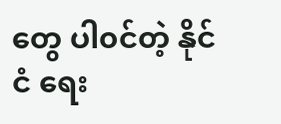တွေ ပါ၀င်တဲ့ နိုင်ငံ ရေး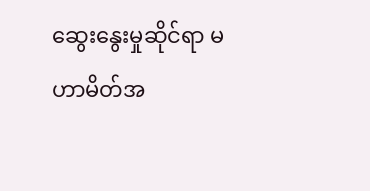ဆွေးနွေးမှုဆိုင်ရာ မဟာမိတ်အ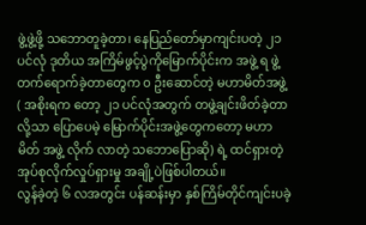ဖွဲ့ဖွဲ့ဖို့ သဘောတူခဲ့တာ၊ နေပြည်တော်မှာကျင်းပတဲ့ ၂၁ ပင်လုံ ဒုတိယ အကြိမ်ဖွင့်ပွဲကိုမြောက်ပိုင်းက အဖွဲ့ ရ ဖွဲ့ တက်ရောက်ခဲ့တာတွေက ၀ ဦးဆောင်တဲ့ မဟာမိတ်အဖွဲ့ ( အစိုးရက တော့ ၂၁ ပင်လုံအတွက် တဖွဲ့ချင်းဖိတ်ခဲ့တာလို့သာ ပြောပေမဲ့ မြောက်ပိုင်းအဖွဲ့တွေကတော့ မဟာမိတ် အဖွဲ့ လိုက် လာတဲ့ သဘောပြောဆို) ရဲ့ ထင်ရှားတဲ့ အုပ်စုလိုက်လှုပ်ရှားမှု အချို့ပဲဖြစ်ပါတယ်။
လွန်ခဲ့တဲ့ ၆ လအတွင်း ပန်ဆန်းမှာ နှစ်ကြိမ်တိုင်ကျင်းပခဲ့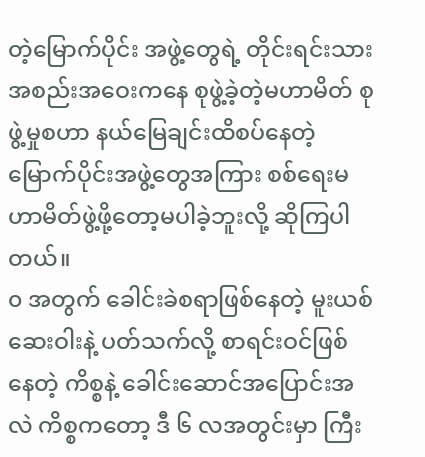တဲ့မြောက်ပိုင်း အဖွဲ့တွေရဲ့ တိုင်းရင်းသား အစည်းအဝေးကနေ စုဖွဲ့ခဲ့တဲ့မဟာမိတ် စုဖွဲ့မှုစဟာ နယ်မြေချင်းထိစပ်နေတဲ့ မြောက်ပိုင်းအဖွဲ့တွေအကြား စစ်ရေးမဟာမိတ်ဖွဲ့ဖို့တော့မပါခဲ့ဘူးလို့ ဆိုကြပါတယ်။
၀ အတွက် ခေါင်းခဲစရာဖြစ်နေတဲ့ မူးယစ်ဆေးဝါးနဲ့ ပတ်သက်လို့ စာရင်းဝင်ဖြစ်နေတဲ့ ကိစ္စနဲ့ ခေါင်းဆောင်အပြောင်းအလဲ ကိစ္စကတော့ ဒီ ၆ လအတွင်းမှာ ကြီး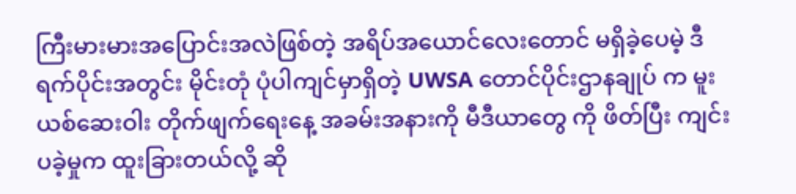ကြီးမားမားအပြောင်းအလဲဖြစ်တဲ့ အရိပ်အယောင်လေးတောင် မရှိခဲ့ပေမဲ့ ဒီရက်ပိုင်းအတွင်း မိုင်းတုံ ပုံပါကျင်မှာရှိတဲ့ UWSA တောင်ပိုင်းဌာနချုပ် က မူးယစ်ဆေးဝါး တိုက်ဖျက်ရေးနေ့ အခမ်းအနားကို မီဒီယာတွေ ကို ဖိတ်ပြီး ကျင်းပခဲ့မှုက ထူးခြားတယ်လို့ ဆို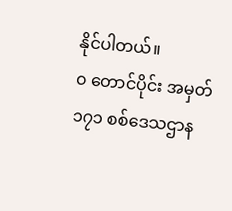နိုင်ပါတယ်။
၀ တောင်ပိုင်း အမှတ် ၁၇၁ စစ်ဒေသဌာန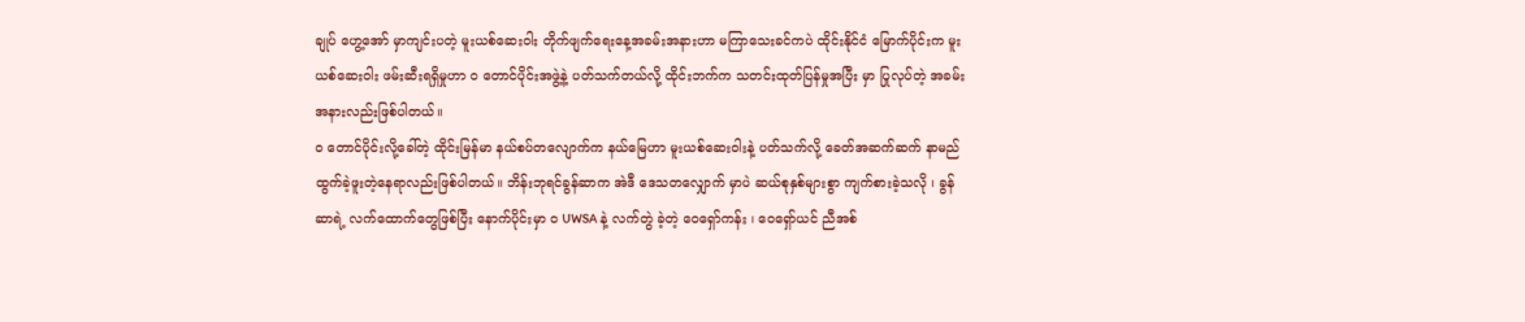ချုပ် ဟွေ့အော် မှာကျင်းပတဲ့ မူးယစ်ဆေးဝါး တိုက်ဖျက်ရေးနေ့အခမ်းအနားဟာ မကြာသေးခင်ကပဲ ထိုင်းနိုင်ငံ မြောက်ပိုင်းက မူးယစ်ဆေးဝါး ဖမ်းဆီးရရှိမှုဟာ ၀ တောင်ပိုင်းအဖွဲ့နဲ့ ပတ်သက်တယ်လို့ ထိုင်းဘက်က သတင်းထုတ်ပြန်မှုအပြီး မှာ ပြုလုပ်တဲ့ အခမ်းအနားလည်းဖြစ်ပါတယ်။
၀ တောင်ပိုင်းလို့ခေါ်တဲ့ ထိုင်းမြန်မာ နယ်စပ်တလျောက်က နယ်မြေဟာ မူးယစ်ဆေးဝါးနဲ့ ပတ်သက်လို့ ခေတ်အဆက်ဆက် နာမည်ထွက်ခဲ့ဖူးတဲ့နေရာလည်းဖြစ်ပါတယ်။ ဘိန်းဘုရင်ခွန်ဆာက အဲဒီ ဒေသတလျှောက် မှာပဲ ဆယ်စုနှစ်များစွာ ကျက်စားခဲ့သလို ၊ ခွန်ဆာရဲ့ လက်ထောက်တွေဖြစ်ပြီး နောက်ပိုင်းမှာ ၀ UWSA နဲ့ လက်တွဲ ခဲ့တဲ့ ဝေရှော်ကန်း ၊ ဝေရှော်ယင် ညီအစ်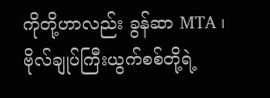ကိုတို့ဟာလည်း ခွန်ဆာ MTA ၊ ဗိုလ်ချုပ်ကြီးယွက်စစ်တို့ရဲ့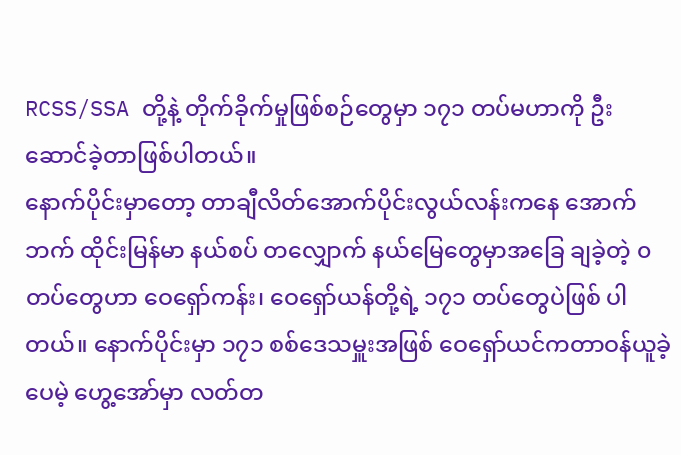RCSS/SSA တို့နဲ့ တိုက်ခိုက်မှုဖြစ်စဉ်တွေမှာ ၁၇၁ တပ်မဟာကို ဦးဆောင်ခဲ့တာဖြစ်ပါတယ်။
နောက်ပိုင်းမှာတော့ တာချီလိတ်အောက်ပိုင်းလွယ်လန်းကနေ အောက်ဘက် ထိုင်းမြန်မာ နယ်စပ် တလျှောက် နယ်မြေတွေမှာအခြေ ချခဲ့တဲ့ ၀ တပ်တွေဟာ ဝေရှော်ကန်း၊ ဝေရှော်ယန်တို့ရဲ့ ၁၇၁ တပ်တွေပဲဖြစ် ပါတယ်။ နောက်ပိုင်းမှာ ၁၇၁ စစ်ဒေသမှူးအဖြစ် ဝေရှော်ယင်ကတာဝန်ယူခဲ့ပေမဲ့ ဟွေ့အော်မှာ လတ်တ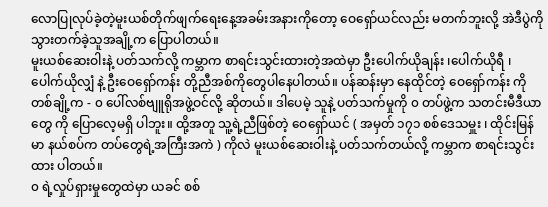လောပြုလုပ်ခဲ့တဲ့မူးယစ်တိုက်ဖျက်ရေးနေ့အခမ်းအနားကိုတော့ ဝေရှော်ယင်လည်း မတက်ဘူးလို့ အဲဒီပွဲကို သွားတက်ခဲ့သူအချို့က ပြောပါတယ်။
မူးယစ်ဆေးဝါးနဲ့ ပတ်သက်လို့ ကမ္ဘာက စာရင်းသွင်းထားတဲ့အထဲမှာ ဦးပေါက်ယိုချန်း ၊ပေါက်ယိုရီ ၊ ပေါက်ယိုလျှံ နဲ့ ဦးဝေရှော်ကန်း တို့ညီအစ်ကိုတွေပါနေပါတယ်။ ပန်ဆန်းမှာ နေထိုင်တဲ့ ဝေရှော်ကန်း ကို တစ်ချို့က - ၀ ပေါ်လစ်ဗျူရိုအဖွဲ့ဝင်လို့ ဆိုတယ်။ ဒါပေမဲ့ သူနဲ့ ပတ်သက်မှုကို ၀ တပ်ဖွဲ့က သတင်းမီဒီယာတွေ ကို ပြောလေ့မရှိ ပါဘူး။ ထို့အတူ သူ့ရဲ့ညီဖြစ်တဲ့ ဝေရှော်ယင် ( အမှတ် ၁၇၁ စစ်ဒေသမှူး ၊ ထိုင်းမြန်မာ နယ်စပ်က တပ်တွေရဲ့အကြီးအကဲ ) ကိုလဲ မူးယစ်ဆေးဝါးနဲ့ ပတ်သက်တယ်လို့ ကမ္ဘာက စာရင်းသွင်းထား ပါတယ်။
၀ ရဲ့လှုပ်ရှားမှုတွေထဲမှာ ယခင် စစ်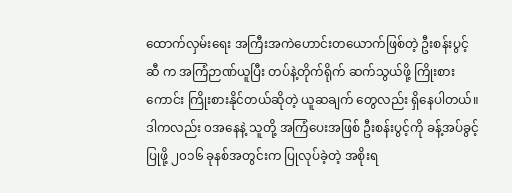ထောက်လှမ်းရေး အကြီးအကဲဟောင်းတယောက်ဖြစ်တဲ့ ဦးစန်းပွင့်ဆီ က အကြံဉာဏ်ယူပြီး တပ်နဲ့တိုက်ရိုက် ဆက်သွယ်ဖို့ ကြိုးစားကောင်း ကြိုးစားနိုင်တယ်ဆိုတဲ့ ယူဆချက် တွေလည်း ရှိနေပါတယ်။
ဒါကလည်း ၀အနေနဲ့ သူတို့ အကြံပေးအဖြစ် ဦးစန်းပွင့်ကို ခန့်အပ်ခွင့်ပြုဖို့ ၂၀၁၆ ခုနစ်အတွင်းက ပြုလုပ်ခဲ့တဲ့ အစိုးရ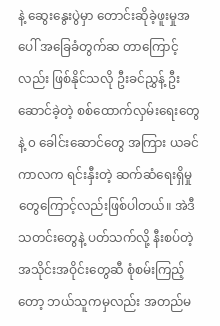နဲ့ ဆွေးနွေးပွဲမှာ တောင်းဆိုခဲ့ဖူးမှုအပေါ် အခြေခံတွက်ဆ တာကြောင့် လည်း ဖြစ်နိုင်သလို ဦးခင်ညွှန့် ဦးဆောင်ခဲ့တဲ့ စစ်ထောက်လှမ်းရေးတွေ နဲ့ ၀ ခေါင်းဆောင်တွေ အကြား ယခင်ကာလက ရင်းနှီးတဲ့ ဆက်ဆံရေးရှိမှုတွေကြောင့်လည်းဖြစ်ပါတယ်။ အဲဒီသတင်းတွေနဲ့ ပတ်သက်လို့ နီးစပ်တဲ့ အသိုင်းအဝိုင်းတွေဆီ စုံစမ်းကြည့်တော့ ဘယ်သူကမှလည်း အတည်မ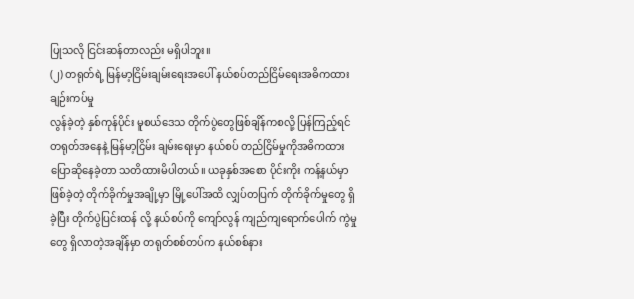ပြုသလို ငြင်းဆန်တာလည်း မရှိပါဘူး။
(၂) တရုတ်ရဲ့ မြန်မာ့ငြိမ်းချမ်းရေးအပေါ် နယ်စပ်တည်ငြိမ်ရေးအဓိကထား ချဉ်းကပ်မှု
လွန်ခဲ့တဲ့ နှစ်ကုန်ပိုင်း မူစယ်ဒေသ တိုက်ပွဲတွေဖြစ်ချိန်ကစလို့ ပြန်ကြည့်ရင် တရုတ်အနေနဲ့ မြန်မာ့ငြိမ်း ချမ်းရေးမှာ နယ်စပ် တည်ငြိမ်မှုကိုအဓိကထား ပြောဆိုနေခဲ့တာ သတိထားမိပါတယ်။ ယခုနှစ်အစော ပိုင်းကိုး ကန့်နယ်မှာ ဖြစ်ခဲ့တဲ့ တိုက်ခိုက်မှုအချို့မှာ မြို့ပေါ်အထိ လျှပ်တပြက် တိုက်ခိုက်မှုတွေ ရှိခဲ့ပြီး တိုက်ပွဲပြင်းထန် လို့ နယ်စပ်ကို ကျော်လွန် ကျည်ကျရောက်ပေါက် ကွဲမှုတွေ ရှိလာတဲ့အချိန်မှာ တရုတ်စစ်တပ်က နယ်စစ်နား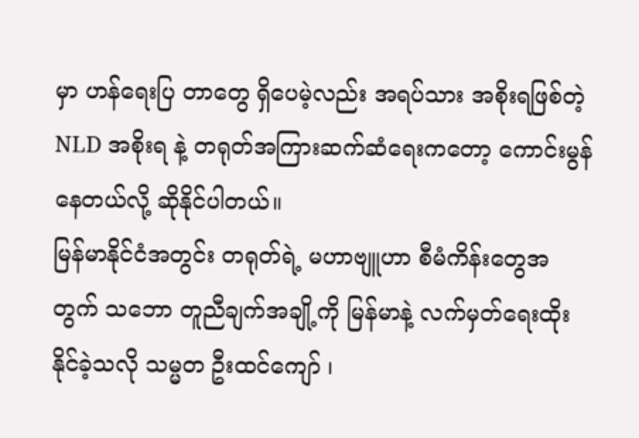မှာ ဟန်ရေးပြ တာတွေ ရှိပေမဲ့လည်း အရပ်သား အစိုးရဖြစ်တဲ့ NLD အစိုးရ နဲ့ တရုတ်အကြားဆက်ဆံရေးကတော့ ကောင်းမွန်နေတယ်လို့ ဆိုနိုင်ပါတယ်။
မြန်မာနိုင်ငံအတွင်း တရုတ်ရဲ့ မဟာဗျူဟာ စီမံကိန်းတွေအတွက် သဘော တူညီချက်အချို့ကို မြန်မာနဲ့ လက်မှတ်ရေးထိုးနိုင်ခဲ့သလို သမ္မတ ဦးထင်ကျော် ၊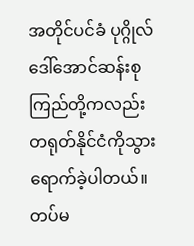အတိုင်ပင်ခံ ပုဂ္ဂိုလ်ဒေါ်အောင်ဆန်းစုကြည်တို့ကလည်း တရုတ်နိုင်ငံကိုသွားရောက်ခဲ့ပါတယ်။ တပ်မ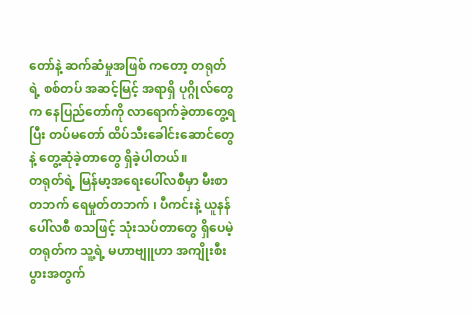တော်နဲ့ ဆက်ဆံမှုအဖြစ် ကတော့ တရုတ်ရဲ့ စစ်တပ် အဆင့်မြင့် အရာရှိ ပုဂ္ဂိုလ်တွေက နေပြည်တော်ကို လာရောက်ခဲ့တာတွေ့ရပြီး တပ်မတော် ထိပ်သီးခေါင်းဆောင်တွေနဲ့ တွေ့ဆုံခဲ့တာတွေ ရှိခဲ့ပါတယ်။
တရုတ်ရဲ့ မြန်မာ့အရေးပေါ်လစီမှာ မီးစာတဘက် ရေမှုတ်တဘက် ၊ ပီကင်းနဲ့ ယူနန် ပေါ်လစီ စသဖြင့် သုံးသပ်တာတွေ ရှိပေမဲ့ တရုတ်က သူ့ရဲ့ မဟာဗျူဟာ အကျိုးစီးပွားအတွက်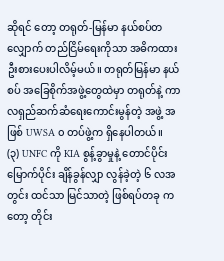ဆိုရင် တော့ တရုတ်-မြန်မာ နယ်စပ်တလျှောက် တည်ငြိမ်ရေးကိုသာ အဓိကထားဦးစားပေးပါလိမ့်မယ်။ တရုတ်မြန်မာ နယ်စပ် အခြေစိုက်အဖွဲ့တွေထဲမှာ တရုတ်နဲ့ ကာလရှည်ဆက်ဆံရေးကောင်းမွန်တဲ့ အဖွဲ့ အဖြစ် UWSA ၀ တပ်ဖွဲ့က ရှိနေပါတယ်။
(၃) UNFC ကို KIA စွန့်ခွာမှုနဲ့ တောင်ပိုင်းမြောက်ပိုင်း ချိန်ခွန်လျှာ လွန်ခဲ့တဲ့ ၆ လအတွင်း ထင်သာ မြင်သာတဲ့ ဖြစ်ရပ်တခု ကတော့ တိုင်း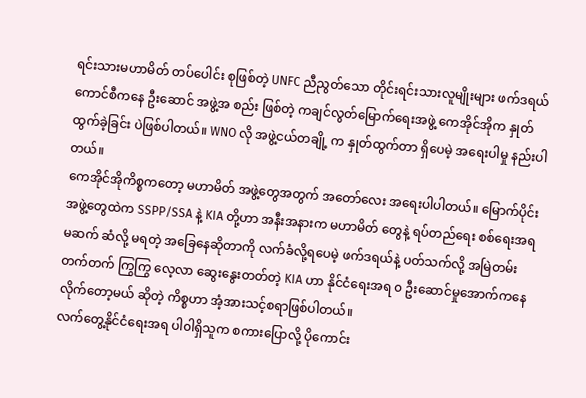ရင်းသားမဟာမိတ် တပ်ပေါင်း စုဖြစ်တဲ့ UNFC ညီညွတ်သော တိုင်းရင်းသားလူမျိုးများ ဖက်ဒရယ်ကောင်စီကနေ ဦးဆောင် အဖွဲ့အ စည်း ဖြစ်တဲ့ ကချင်လွတ်မြောက်ရေးအဖွဲ့ ကေအိုင်အိုက နှုတ်ထွက်ခဲ့ခြင်း ပဲဖြစ်ပါတယ်။ WNO လို အဖွဲ့ငယ်တချို့ က နှုတ်ထွက်တာ ရှိပေမဲ့ အရေးပါမှု နည်းပါတယ်။
ကေအိုင်အိုကိစ္စကတော့ မဟာမိတ် အဖွဲ့တွေအတွက် အတော်လေး အရေးပါပါတယ်။ မြောက်ပိုင်း အဖွဲ့တွေထဲက SSPP/SSA နဲ့ KIA တို့ဟာ အနီးအနားက မဟာမိတ် တွေနဲ့ ရပ်တည်ရေး စစ်ရေးအရ မဆက် ဆံလို့ မရတဲ့ အခြေနေဆိုတာကို လက်ခံလို့ရပေမဲ့ ဖက်ဒရယ်နဲ့ ပတ်သက်လို့ အမြဲတမ်း တက်တက် ကြွကြွ လေ့လာ ဆွေးနွေးတတ်တဲ့ KIA ဟာ နိုင်ငံရေးအရ ၀ ဦးဆောင်မှုအောက်ကနေ လိုက်တော့မယ် ဆိုတဲ့ ကိစ္စဟာ အံ့အားသင့်စရာဖြစ်ပါတယ်။
လက်တွေ့နိုင်ငံရေးအရ ပါ၀ါရှိသူက စကားပြောလို့ ပိုကောင်း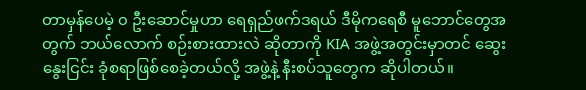တာမှန်ပေမဲ့ ၀ ဦးဆောင်မှုဟာ ရေရှည်ဖက်ဒရယ် ဒီမိုကရေစီ မူဘောင်တွေအတွက် ဘယ်လောက် စဉ်းစားထားလဲ ဆိုတာကို KIA အဖွဲ့အတွင်းမှာတင် ဆွေးနွေးငြင်း ခုံစရာဖြစ်စေခဲ့တယ်လို့ အဖွဲ့နဲ့ နီးစပ်သူတွေက ဆိုပါတယ်။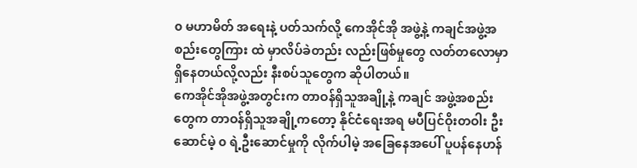၀ မဟာမိတ် အရေးနဲ့ ပတ်သက်လို့ ကေအိုင်အို အဖွဲ့နဲ့ ကချင်အဖွဲ့အစည်းတွေကြား ထဲ မှာလိပ်ခဲတည်း လည်းဖြစ်မှုတွေ လတ်တလောမှာရှိနေတယ်လို့လည်း နီးစပ်သူတွေက ဆိုပါတယ်။
ကေအိုင်အိုအဖွဲ့အတွင်းက တာဝန်ရှိသူအချို့နဲ့ ကချင် အဖွဲ့အစည်းတွေက တာဝန်ရှိသူအချို့ကတော့ နိုင်ငံရေးအရ မပီပြင်ဝိုးတဝါး ဦးဆောင်မဲ့ ၀ ရဲ့ဦးဆောင်မှုကို လိုက်ပါမဲ့ အခြေနေအပေါ် ပူပန်နေဟန်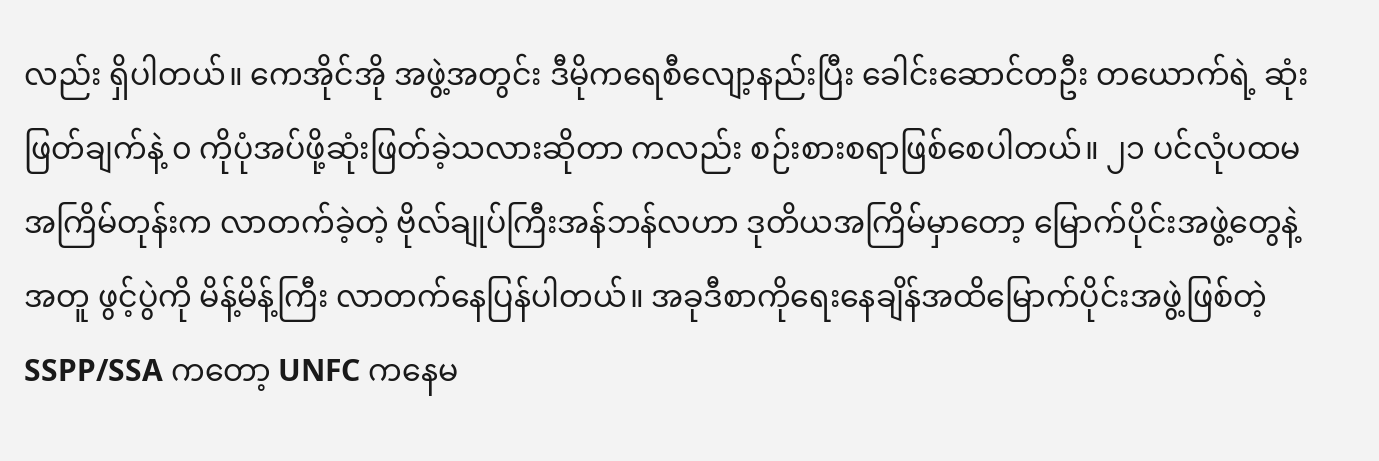လည်း ရှိပါတယ်။ ကေအိုင်အို အဖွဲ့အတွင်း ဒီမိုကရေစီလျော့နည်းပြီး ခေါင်းဆောင်တဦး တယောက်ရဲ့ ဆုံးဖြတ်ချက်နဲ့ ၀ ကိုပုံအပ်ဖို့ဆုံးဖြတ်ခဲ့သလားဆိုတာ ကလည်း စဉ်းစားစရာဖြစ်စေပါတယ်။ ၂၁ ပင်လုံပထမအကြိမ်တုန်းက လာတက်ခဲ့တဲ့ ဗိုလ်ချုပ်ကြီးအန်ဘန်လဟာ ဒုတိယအကြိမ်မှာတော့ မြောက်ပိုင်းအဖွဲ့တွေနဲ့အတူ ဖွင့်ပွဲကို မိန့်မိန့်ကြီး လာတက်နေပြန်ပါတယ်။ အခုဒီစာကိုရေးနေချိန်အထိမြောက်ပိုင်းအဖွဲ့ဖြစ်တဲ့ SSPP/SSA ကတော့ UNFC ကနေမ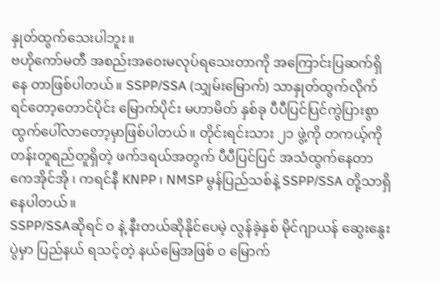နှုတ်ထွက်သေးပါဘူး။
ဗဟိုကော်မတီ အစည်းအဝေးမလုပ်ရသေးတာကို အကြောင်းပြဆက်ရှိနေ တာဖြစ်ပါတယ်။ SSPP/SSA (သျှမ်းမြောက်) သာနှုတ်ထွက်လိုက် ရင်တော့တောင်ပိုင်း မြောက်ပိုင်း မဟာမိတ် နှစ်ခု ပီပီပြင်ပြင်ကွဲပြားစွာ ထွက်ပေါ်လာတော့မှာဖြစ်ပါတယ်။ တိုင်းရင်းသား ၂၁ ဖွဲ့ကို တကယ့်ကို တန်းတူရည်တူရှိတဲ့ ဖက်ဒရယ်အတွက် ပီပီပြင်ပြင် အသံထွက်နေတာ ကေအိုင်အို ၊ ကရင်နီ KNPP ၊ NMSP မွန်ပြည်သစ်နဲ့ SSPP/SSA တို့သာရှိနေပါတယ်။
SSPP/SSAဆိုရင် ၀ နဲ့ နီးတယ်ဆိုနိုင်ပေမဲ့ လွန်ခဲ့နှစ် မိုင်ဂျာယန် ဆွေးနွေးပွဲမှာ ပြည်နယ် ရသင့်တဲ့ နယ်မြေအဖြစ် ၀ မြောက်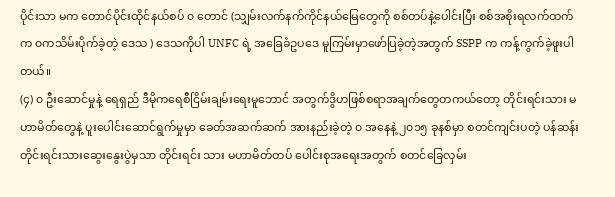ပိုင်းသာ မက တောင်ပိုင်းထိုင်နယ်စပ် ၀ တောင် (သျှမ်းလက်နက်ကိုင်နယ်မြေတွေကို စစ်တပ်နဲ့ပေါင်းပြီး စစ်အစိုးရလက်ထက်က ၀ကသိမ်းပိုက်ခဲ့တဲ့ ဒေသ ) ဒေသကိုပါ UNFC ရဲ့ အခြေခံဥပဒေ မူကြမ်းမှာဖော်ပြခဲ့တဲ့အတွက် SSPP က ကန့်ကွက်ခဲ့ဖူးပါတယ်။
(၄) ၀ ဦးဆောင်မှုနဲ့ ရေရှည် ဒီမိုကရေစီငြိမ်းချမ်းရေးမူဘောင် အတွက်ဒွိဟဖြစ်စရာအချက်တွေတကယ်တော့ တိုင်းရင်းသား မဟာမိတ်တွေနဲ့ ပူးပေါင်းဆောင်ရွက်မှုမှာ ခေတ်အဆက်ဆက် အားနည်းခဲ့တဲ့ ၀ အနေနဲ့ ၂၀၁၅ ခုနစ်မှာ စတင်ကျင်းပတဲ့ ပန်ဆန်း တိုင်းရင်းသားဆွေးနွေးပွဲမှသာ တိုင်းရင်း သား မဟာမိတ်တပ် ပေါင်းစုအရေးအတွက် စတင်ခြေလှမ်း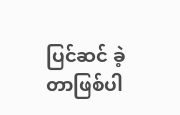ပြင်ဆင် ခဲ့တာဖြစ်ပါ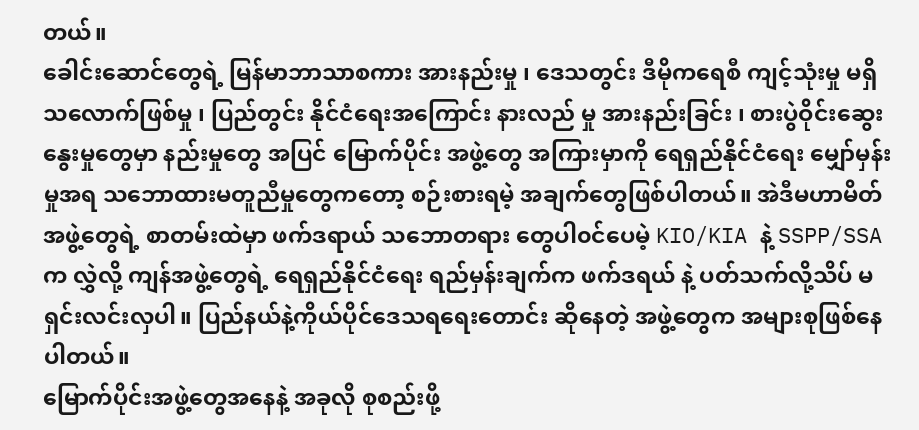တယ်။
ခေါင်းဆောင်တွေရဲ့ မြန်မာဘာသာစကား အားနည်းမှု ၊ ဒေသတွင်း ဒီမိုကရေစီ ကျင့်သုံးမှု မရှိသလောက်ဖြစ်မှု ၊ ပြည်တွင်း နိုင်ငံရေးအကြောင်း နားလည် မှု အားနည်းခြင်း ၊ စားပွဲဝိုင်းဆွေးနွေးမှုတွေမှာ နည်းမှုတွေ အပြင် မြောက်ပိုင်း အဖွဲ့တွေ အကြားမှာကို ရေရှည်နိုင်ငံရေး မျှော်မှန်းမှုအရ သဘောထားမတူညီမှုတွေကတော့ စဉ်းစားရမဲ့ အချက်တွေဖြစ်ပါတယ်။ အဲဒီမဟာမိတ်အဖွဲ့တွေရဲ့ စာတမ်းထဲမှာ ဖက်ဒရာယ် သဘောတရား တွေပါ၀င်ပေမဲ့ KIO/KIA နဲ့ SSPP/SSA က လွှဲလို့ ကျန်အဖွဲ့တွေရဲ့ ရေရှည်နိုင်ငံရေး ရည်မှန်းချက်က ဖက်ဒရယ် နဲ့ ပတ်သက်လို့သိပ် မရှင်းလင်းလှပါ။ ပြည်နယ်နဲ့ကိုယ်ပိုင်ဒေသရရေးတောင်း ဆိုနေတဲ့ အဖွဲ့တွေက အများစုဖြစ်နေပါတယ်။
မြောက်ပိုင်းအဖွဲ့တွေအနေနဲ့ အခုလို စုစည်းဖို့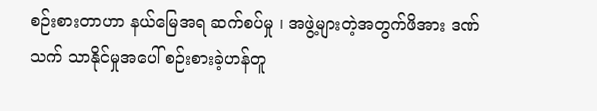စဉ်းစားတာဟာ နယ်မြေအရ ဆက်စပ်မှု ၊ အဖွဲ့များတဲ့အတွက်ဖိအား ဒဏ်သက် သာနိုင်မှုအပေါ် စဉ်းစားခဲ့ဟန်တူ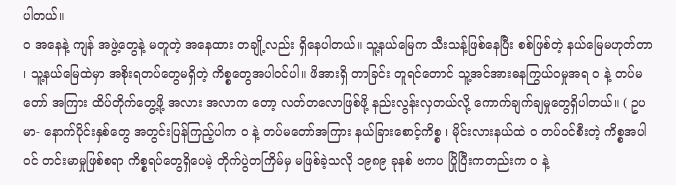ပါတယ်။
၀ အနေနဲ့ ကျန် အဖွဲ့တွေနဲ့ မတူတဲ့ အနေထား တချို့လည်း ရှိနေပါတယ်။ သူ့နယ်မြေက သီးသန့်ဖြစ်နေပြီး စစ်ဖြစ်တဲ့ နယ်မြေမဟုတ်တာ ၊ သူ့နယ်မြေထဲမှာ အစိုးရတပ်တွေမရှိတဲ့ ကိစ္စတွေအပါ၀င်ပါ။ ဖိအားရှိ တာခြင်း တူရင်တောင် သူ့အင်အားဓနကြွယ်ဝမှုအရ ၀ နဲ့ တပ်မတော် အကြား ထိပ်တိုက်တွေ့ဖို့ အလား အလာက တော့ လတ်တလောဖြစ်ဖို့ နည်းလွန်းလှတယ်လို့ ကောက်ချက်ချမှုတွေရှိပါတယ်။ ( ဥပမာ- နောက်ပိုင်းနှစ်တွေ အတွင်းပြန်ကြည့်ပါက ၀ နဲ့ တပ်မတော်အကြား နယ်ခြားစောင့်ကိစ္စ ၊ မိုင်းလားနယ်ထဲ ၀ တပ်ဝင်စီးတဲ့ ကိစ္စအပါ၀င် တင်းမာမှုဖြစ်စရာ ကိစ္စရပ်တွေရှိပေမဲ့ တိုက်ပွဲတကြိမ်မှ မဖြစ်ခဲ့သလို ၁၉၈၉ ခုနစ် ဗကပ ပြိုပြီးကတည်းက ၀ နဲ့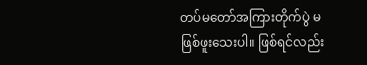တပ်မတော်အကြားတိုက်ပွဲ မဖြစ်ဖူးသေးပါ။ ဖြစ်ရင်လည်း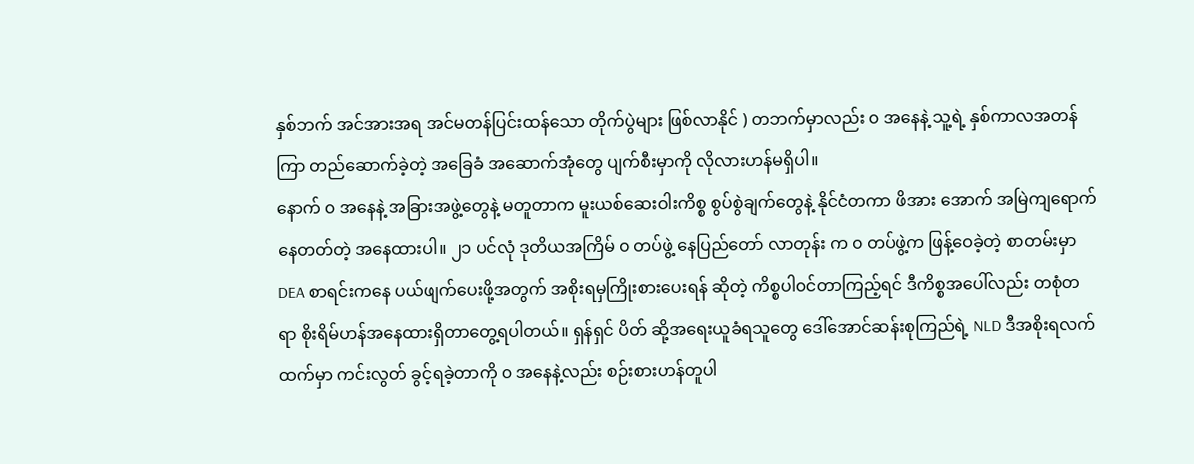နှစ်ဘက် အင်အားအရ အင်မတန်ပြင်းထန်သော တိုက်ပွဲများ ဖြစ်လာနိုင် ) တဘက်မှာလည်း ၀ အနေနဲ့ သူ့ရဲ့ နှစ်ကာလအတန်ကြာ တည်ဆောက်ခဲ့တဲ့ အခြေခံ အဆောက်အုံတွေ ပျက်စီးမှာကို လိုလားဟန်မရှိပါ။
နောက် ၀ အနေနဲ့ အခြားအဖွဲ့တွေနဲ့ မတူတာက မူးယစ်ဆေးဝါးကိစ္စ စွပ်စွဲချက်တွေနဲ့ နိုင်ငံတကာ ဖိအား အောက် အမြဲကျရောက်နေတတ်တဲ့ အနေထားပါ။ ၂၁ ပင်လုံ ဒုတိယအကြိမ် ၀ တပ်ဖွဲ့ နေပြည်တော် လာတုန်း က ၀ တပ်ဖွဲ့က ဖြန့်ဝေခဲ့တဲ့ စာတမ်းမှာ DEA စာရင်းကနေ ပယ်ဖျက်ပေးဖို့အတွက် အစိုးရမှကြိုးစားပေးရန် ဆိုတဲ့ ကိစ္စပါ၀င်တာကြည့်ရင် ဒီကိစ္စအပေါ်လည်း တစုံတရာ စိုးရိမ်ဟန်အနေထားရှိတာတွေ့ရပါတယ်။ ရှန်ရှင် ပိတ် ဆို့အရေးယူခံရသူတွေ ဒေါ်အောင်ဆန်းစုကြည်ရဲ့ NLD ဒီအစိုးရလက်ထက်မှာ ကင်းလွတ် ခွင့်ရခဲ့တာကို ၀ အနေနဲ့လည်း စဉ်းစားဟန်တူပါ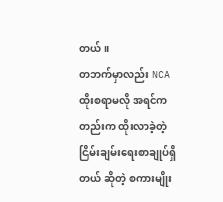တယ်။
တဘက်မှာလည်း NCA ထိုးစရာမလို အရင်ကတည်းက ထိုးလာခဲ့တဲ့ ငြိမ်းချမ်းရေးစာချုပ်ရှိတယ် ဆိုတဲ့ စကားမျိုး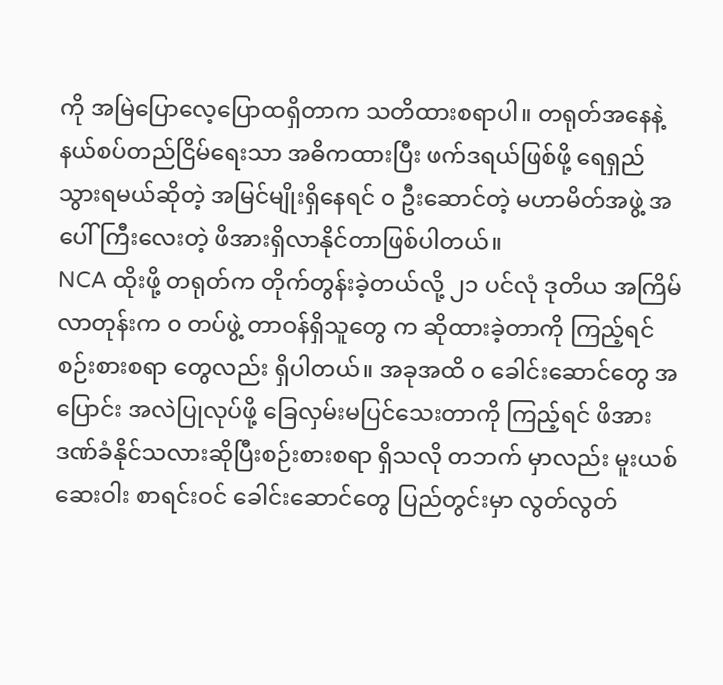ကို အမြဲပြောလေ့ပြောထရှိတာက သတိထားစရာပါ။ တရုတ်အနေနဲ့ နယ်စပ်တည်ငြိမ်ရေးသာ အဓိကထားပြီး ဖက်ဒရယ်ဖြစ်ဖို့ ရေရှည်သွားရမယ်ဆိုတဲ့ အမြင်မျိုးရှိနေရင် ၀ ဦးဆောင်တဲ့ မဟာမိတ်အဖွဲ့ အပေါ် ကြီးလေးတဲ့ ဖိအားရှိလာနိုင်တာဖြစ်ပါတယ်။
NCA ထိုးဖို့ တရုတ်က တိုက်တွန်းခဲ့တယ်လို့ ၂၁ ပင်လုံ ဒုတိယ အကြိမ်လာတုန်းက ၀ တပ်ဖွဲ့ တာဝန်ရှိသူတွေ က ဆိုထားခဲ့တာကို ကြည့်ရင် စဉ်းစားစရာ တွေလည်း ရှိပါတယ်။ အခုအထိ ၀ ခေါင်းဆောင်တွေ အပြောင်း အလဲပြုလုပ်ဖို့ ခြေလှမ်းမပြင်သေးတာကို ကြည့်ရင် ဖိအားဒဏ်ခံနိုင်သလားဆိုပြီးစဉ်းစားစရာ ရှိသလို တဘက် မှာလည်း မူးယစ်ဆေးဝါး စာရင်းဝင် ခေါင်းဆောင်တွေ ပြည်တွင်းမှာ လွတ်လွတ်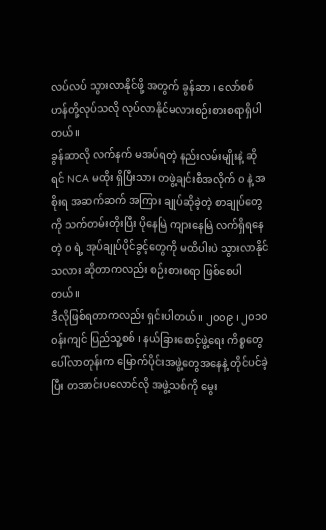လပ်လပ် သွားလာနိုင်ဖို့ အတွက် ခွန်ဆာ ၊ လော်စစ်ဟန်တို့လုပ်သလို လုပ်လာနိုင်မလားစဉ်းစားစရာရှိပါတယ်။
ခွန်ဆာလို လက်နက် မအပ်ရတဲ့ နည်းလမ်းမျိုးနဲ့ ဆိုရင် NCA မထိုး ရှိပြီးသား တဖွဲ့ချင်းစီအလိုက် ၀ နဲ့ အစိုးရ အဆက်ဆက် အကြား ချုပ်ဆိုခဲ့တဲ့ စာချုပ်တွေကို သက်တမ်းတိုးပြီး ပိုနေမြဲ ကျားနေမြဲ လက်ရှိရနေတဲ့ ၀ ရဲ့ အုပ်ချုပ်ပိုင်ခွင့်တွေကို မထိပါးပဲ သွားလာနိုင်သလား ဆိုတာကလည်း စဉ်းစားစရာ ဖြစ်စေပါတယ်။
ဒီလိုဖြစ်ရတာကလည်း ရှင်းပါတယ်။ ၂၀၀၉ ၊ ၂၀၁၀ ၀န်းကျင် ပြည်သူ့စစ် ၊ နယ်ခြားစောင့်ဖွဲ့ရေး ကိစ္စတွေ ပေါ်လာတုန်းက မြောက်ပိုင်းအဖွဲ့တွေအနေနဲ့ တိုင်ပင်ခဲ့ပြီး တအာင်းပလောင်လို အဖွဲ့သစ်ကို မွေး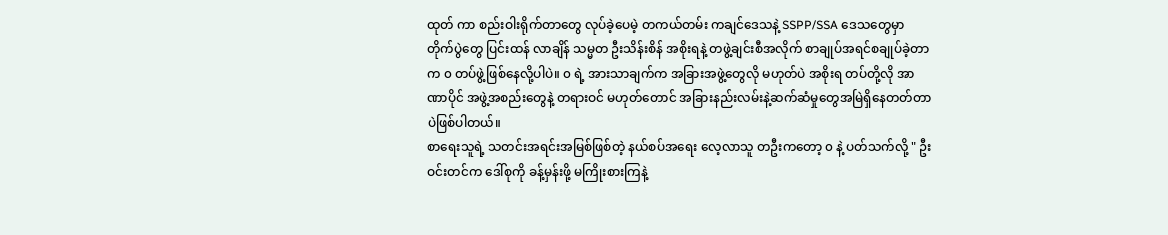ထုတ် ကာ စည်းဝါးရိုက်တာတွေ လုပ်ခဲ့ပေမဲ့ တကယ်တမ်း ကချင်ဒေသနဲ့ SSPP/SSA ဒေသတွေမှာ တိုက်ပွဲတွေ ပြင်းထန် လာချိန် သမ္မတ ဦးသိန်းစိန် အစိုးရနဲ့ တဖွဲ့ချင်းစီအလိုက် စာချုပ်အရင်စချုပ်ခဲ့တာက ၀ တပ်ဖွဲ့ဖြစ်နေလို့ပါပဲ။ ၀ ရဲ့ အားသာချက်က အခြားအဖွဲ့တွေလို မဟုတ်ပဲ အစိုးရ တပ်တို့လို အာဏာပိုင် အဖွဲ့အစည်းတွေနဲ့ တရားဝင် မဟုတ်တောင် အခြားနည်းလမ်းနဲ့ဆက်ဆံမှုတွေအမြဲရှိနေတတ်တာပဲဖြစ်ပါတယ်။
စာရေးသူရဲ့ သတင်းအရင်းအမြစ်ဖြစ်တဲ့ နယ်စပ်အရေး လေ့လာသူ တဦးကတော့ ၀ နဲ့ ပတ်သက်လို့ " ဦးဝင်းတင်က ဒေါ်စုကို ခန့်မှန်းဖို့ မကြိုးစားကြနဲ့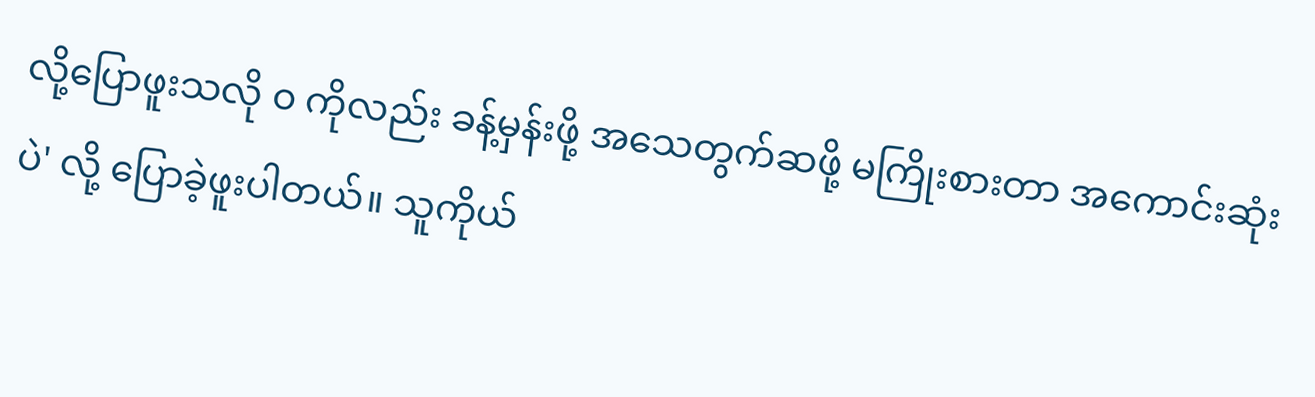လို့ပြောဖူးသလို ၀ ကိုလည်း ခန့်မှန်းဖို့ အသေတွက်ဆဖို့ မကြိုးစားတာ အကောင်းဆုံးပဲ' လို့ ပြောခဲ့ဖူးပါတယ်။ သူကိုယ်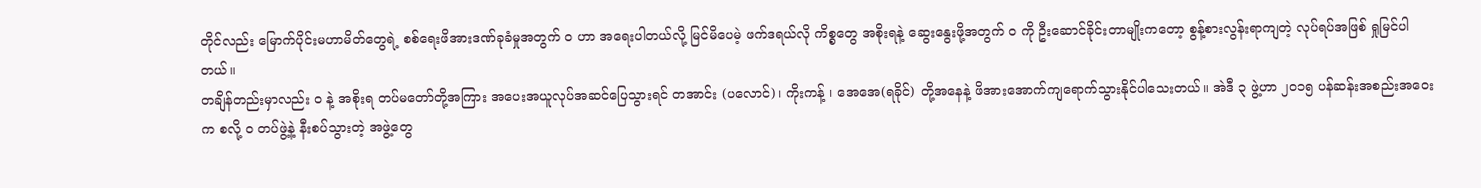တိုင်လည်း မြောက်ပိုင်းမဟာမိတ်တွေရဲ့ စစ်ရေးဖိအားဒဏ်ခုခံမှုအတွက် ၀ ဟာ အရေးပါတယ်လို့ မြင်မိပေမဲ့ ဖက်ဒရယ်လို ကိစ္စတွေ အစိုးရနဲ့ ဆွေးနွေးဖို့အတွက် ၀ ကို ဦးဆောင်ခိုင်းတာမျိုးကတော့ စွန့်စားလွန်းရာကျတဲ့ လုပ်ရပ်အဖြစ် ရှုမြင်ပါတယ်။
တချိန်တည်းမှာလည်း ၀ နဲ့ အစိုးရ တပ်မတော်တို့အကြား အပေးအယူလုပ်အဆင်ပြေသွားရင် တအာင်း (ပလောင်)၊ ကိုးကန့် ၊ အေအေ(ရခိုင်) တို့အနေနဲ့ ဖိအားအောက်ကျရောက်သွားနိုင်ပါသေးတယ်။ အဲဒီ ၃ ဖွဲ့ဟာ ၂၀၁၅ ပန်ဆန်းအစည်းအဝေးက စလို့ ၀ တပ်ဖွဲ့နဲ့ နီးစပ်သွားတဲ့ အဖွဲ့တွေ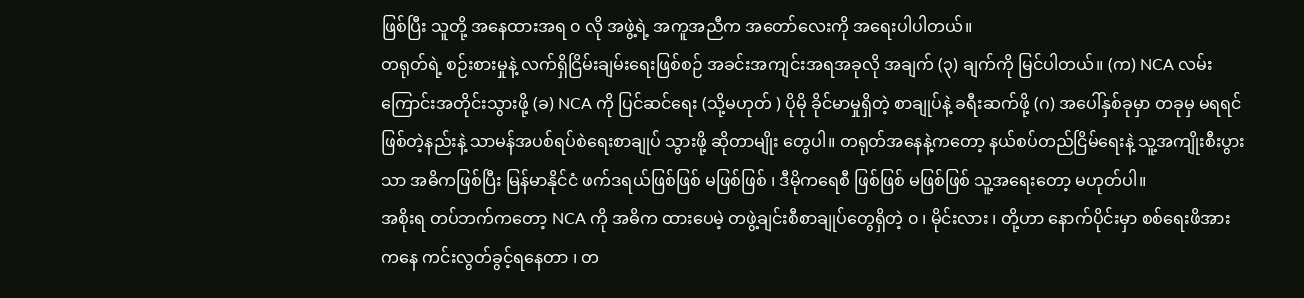ဖြစ်ပြီး သူတို့ အနေထားအရ ၀ လို အဖွဲ့ရဲ့ အကူအညီက အတော်လေးကို အရေးပါပါတယ်။
တရုတ်ရဲ့ စဉ်းစားမှုနဲ့ လက်ရှိငြိမ်းချမ်းရေးဖြစ်စဉ် အခင်းအကျင်းအရအခုလို အချက် (၃) ချက်ကို မြင်ပါတယ်။ (က) NCA လမ်းကြောင်းအတိုင်းသွားဖို့ (ခ) NCA ကို ပြင်ဆင်ရေး (သို့မဟုတ် ) ပိုမို ခိုင်မာမှုရှိတဲ့ စာချုပ်နဲ့ ခရီးဆက်ဖို့ (ဂ) အပေါ်နှစ်ခုမှာ တခုမှ မရရင် ဖြစ်တဲ့နည်းနဲ့ သာမန်အပစ်ရပ်စဲရေးစာချုပ် သွားဖို့ ဆိုတာမျိုး တွေပါ။ တရုတ်အနေနဲ့ကတော့ နယ်စပ်တည်ငြိမ်ရေးနဲ့ သူ့အကျိုးစီးပွားသာ အဓိကဖြစ်ပြီး မြန်မာနိုင်ငံ ဖက်ဒရယ်ဖြစ်ဖြစ် မဖြစ်ဖြစ် ၊ ဒီမိုကရေစီ ဖြစ်ဖြစ် မဖြစ်ဖြစ် သူ့အရေးတော့ မဟုတ်ပါ။
အစိုးရ တပ်ဘက်ကတော့ NCA ကို အဓိက ထားပေမဲ့ တဖွဲ့ချင်းစီစာချုပ်တွေရှိတဲ့ ၀ ၊ မိုင်းလား ၊ တို့ဟာ နောက်ပိုင်းမှာ စစ်ရေးဖိအားကနေ ကင်းလွတ်ခွင့်ရနေတာ ၊ တ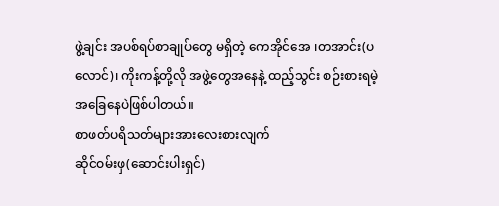ဖွဲ့ချင်း အပစ်ရပ်စာချုပ်တွေ မရှိတဲ့ ကေအိုင်အေ ၊တအာင်း(ပလောင်)၊ ကိုးကန့်တို့လို အဖွဲ့တွေအနေနဲ့ ထည့်သွင်း စဉ်းစားရမဲ့ အခြေနေပဲဖြစ်ပါတယ်။
စာဖတ်ပရိသတ်များအားလေးစားလျက်
ဆိုင်ဝမ်းဖှ(ဆောင်းပါးရှင်)